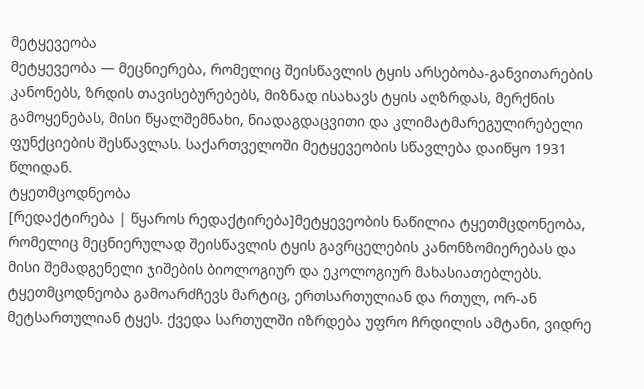მეტყევეობა
მეტყევეობა ― მეცნიერება, რომელიც შეისწავლის ტყის არსებობა-განვითარების კანონებს, ზრდის თავისებურებებს, მიზნად ისახავს ტყის აღზრდას, მერქნის გამოყენებას, მისი წყალშემნახი, ნიადაგდაცვითი და კლიმატმარეგულირებელი ფუნქციების შესწავლას. საქართველოში მეტყევეობის სწავლება დაიწყო 1931 წლიდან.
ტყეთმცოდნეობა
[რედაქტირება | წყაროს რედაქტირება]მეტყევეობის ნაწილია ტყეთმცდონეობა, რომელიც მეცნიერულად შეისწავლის ტყის გავრცელების კანონზომიერებას და მისი შემადგენელი ჯიშების ბიოლოგიურ და ეკოლოგიურ მახასიათებლებს. ტყეთმცოდნეობა გამოარძჩევს მარტიც, ერთსართულიან და რთულ, ორ-ან მეტსართულიან ტყეს. ქვედა სართულში იზრდება უფრო ჩრდილის ამტანი, ვიდრე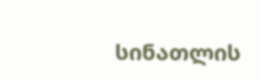სინათლის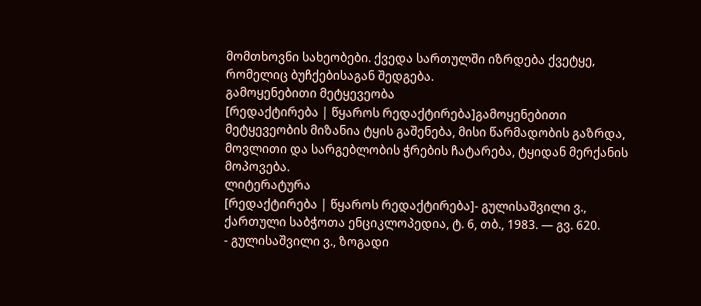მომთხოვნი სახეობები. ქვედა სართულში იზრდება ქვეტყე, რომელიც ბუჩქებისაგან შედგება.
გამოყენებითი მეტყევეობა
[რედაქტირება | წყაროს რედაქტირება]გამოყენებითი მეტყევეობის მიზანია ტყის გაშენება, მისი წარმადობის გაზრდა, მოვლითი და სარგებლობის ჭრების ჩატარება, ტყიდან მერქანის მოპოვება.
ლიტერატურა
[რედაქტირება | წყაროს რედაქტირება]- გულისაშვილი ვ., ქართული საბჭოთა ენციკლოპედია, ტ. 6, თბ., 1983. — გვ. 620.
- გულისაშვილი ვ., ზოგადი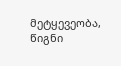მეტყევეობა, წიგნი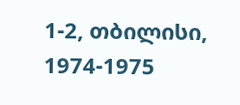1-2, თბილისი, 1974-1975